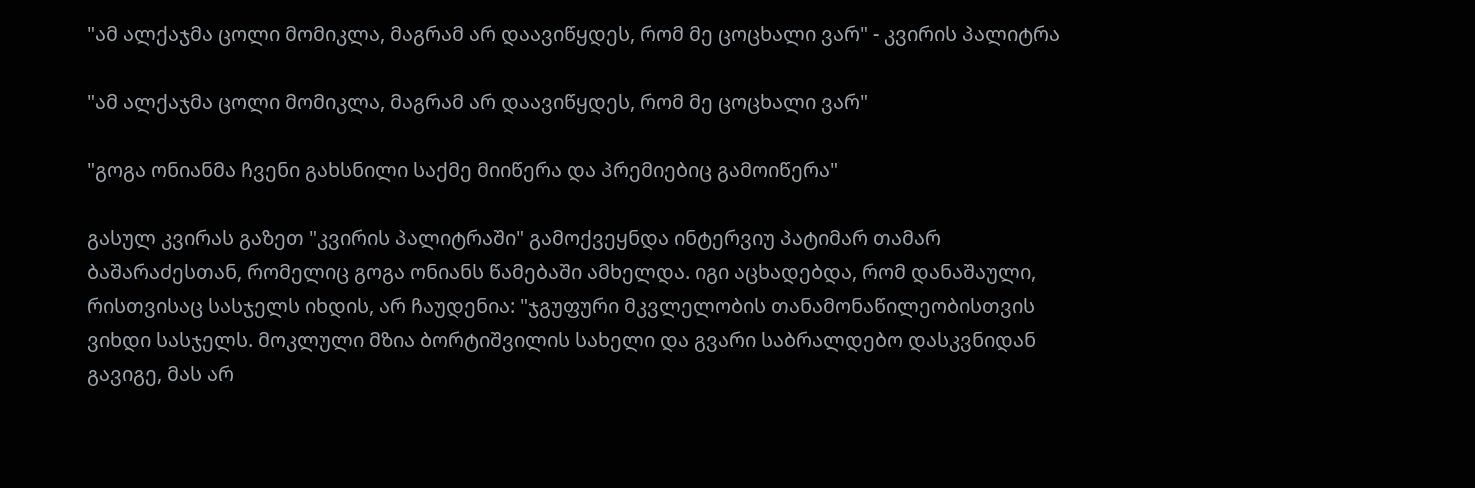"ამ ალქაჯმა ცოლი მომიკლა, მაგრამ არ დაავიწყდეს, რომ მე ცოცხალი ვარ" - კვირის პალიტრა

"ამ ალქაჯმა ცოლი მომიკლა, მაგრამ არ დაავიწყდეს, რომ მე ცოცხალი ვარ"

"გოგა ონიანმა ჩვენი გახსნილი საქმე მიიწერა და პრემიებიც გამოიწერა"

გასულ კვირას გაზეთ "კვირის პალიტრაში" გამოქვეყნდა ინტერვიუ პატიმარ თამარ ბაშარაძესთან, რომელიც გოგა ონიანს წამებაში ამხელდა. იგი აცხადებდა, რომ დანაშაული, რისთვისაც სასჯელს იხდის, არ ჩაუდენია: "ჯგუფური მკვლელობის თანამონაწილეობისთვის ვიხდი სასჯელს. მოკლული მზია ბორტიშვილის სახელი და გვარი საბრალდებო დასკვნიდან გავიგე, მას არ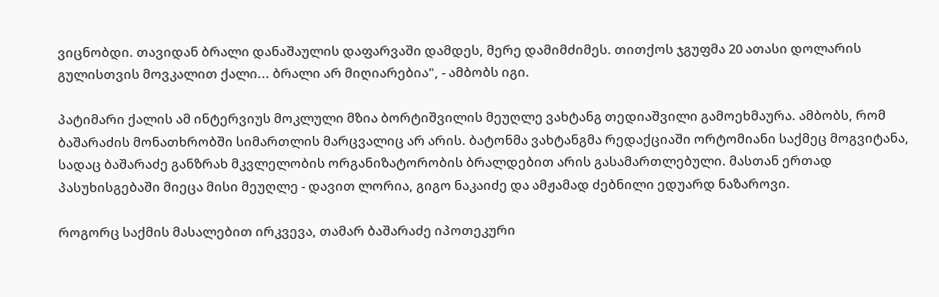ვიცნობდი. თავიდან ბრალი დანაშაულის დაფარვაში დამდეს, მერე დამიმძიმეს. თითქოს ჯგუფმა 20 ათასი დოლარის გულისთვის მოვკალით ქალი... ბრალი არ მიღიარებია", - ამბობს იგი.

პატიმარი ქალის ამ ინტერვიუს მოკლული მზია ბორტიშვილის მეუღლე ვახტანგ თედიაშვილი გამოეხმაურა. ამბობს, რომ ბაშარაძის მონათხრობში სიმართლის მარცვალიც არ არის. ბატონმა ვახტანგმა რედაქციაში ორტომიანი საქმეც მოგვიტანა, სადაც ბაშარაძე განზრახ მკვლელობის ორგანიზატორობის ბრალდებით არის გასამართლებული. მასთან ერთად პასუხისგებაში მიეცა მისი მეუღლე - დავით ლორია, გიგო ნაკაიძე და ამჟამად ძებნილი ედუარდ ნაზაროვი.

როგორც საქმის მასალებით ირკვევა, თამარ ბაშარაძე იპოთეკური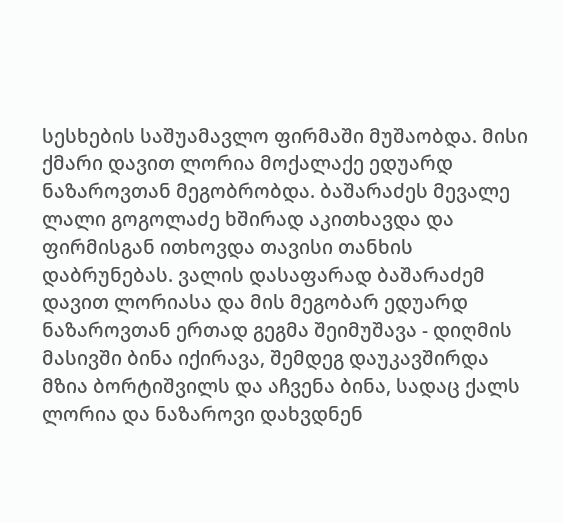სესხების საშუამავლო ფირმაში მუშაობდა. მისი ქმარი დავით ლორია მოქალაქე ედუარდ ნაზაროვთან მეგობრობდა. ბაშარაძეს მევალე ლალი გოგოლაძე ხშირად აკითხავდა და ფირმისგან ითხოვდა თავისი თანხის დაბრუნებას. ვალის დასაფარად ბაშარაძემ დავით ლორიასა და მის მეგობარ ედუარდ ნაზაროვთან ერთად გეგმა შეიმუშავა - დიღმის მასივში ბინა იქირავა, შემდეგ დაუკავშირდა მზია ბორტიშვილს და აჩვენა ბინა, სადაც ქალს ლორია და ნაზაროვი დახვდნენ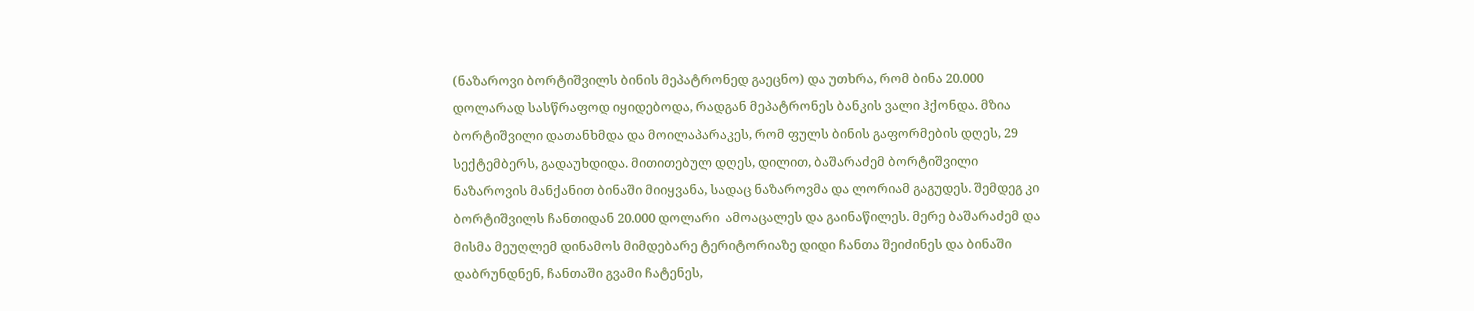(ნაზაროვი ბორტიშვილს ბინის მეპატრონედ გაეცნო) და უთხრა, რომ ბინა 20.000 დოლარად სასწრაფოდ იყიდებოდა, რადგან მეპატრონეს ბანკის ვალი ჰქონდა. მზია ბორტიშვილი დათანხმდა და მოილაპარაკეს, რომ ფულს ბინის გაფორმების დღეს, 29 სექტემბერს, გადაუხდიდა. მითითებულ დღეს, დილით, ბაშარაძემ ბორტიშვილი ნაზაროვის მანქანით ბინაში მიიყვანა, სადაც ნაზაროვმა და ლორიამ გაგუდეს. შემდეგ კი  ბორტიშვილს ჩანთიდან 20.000 დოლარი  ამოაცალეს და გაინაწილეს. მერე ბაშარაძემ და მისმა მეუღლემ დინამოს მიმდებარე ტერიტორიაზე დიდი ჩანთა შეიძინეს და ბინაში დაბრუნდნენ, ჩანთაში გვამი ჩატენეს,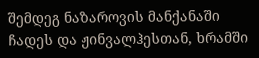შემდეგ ნაზაროვის მანქანაში ჩადეს და ჟინვალჰესთან, ხრამში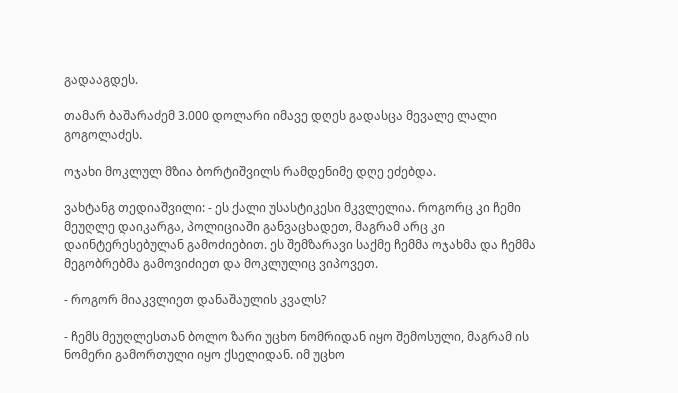გადააგდეს.

თამარ ბაშარაძემ 3.000 დოლარი იმავე დღეს გადასცა მევალე ლალი გოგოლაძეს.

ოჯახი მოკლულ მზია ბორტიშვილს რამდენიმე დღე ეძებდა.

ვახტანგ თედიაშვილი: - ეს ქალი უსასტიკესი მკვლელია. როგორც კი ჩემი მეუღლე დაიკარგა, პოლიციაში განვაცხადეთ, მაგრამ არც კი დაინტერესებულან გამოძიებით. ეს შემზარავი საქმე ჩემმა ოჯახმა და ჩემმა მეგობრებმა გამოვიძიეთ და მოკლულიც ვიპოვეთ.

- როგორ მიაკვლიეთ დანაშაულის კვალს?

- ჩემს მეუღლესთან ბოლო ზარი უცხო ნომრიდან იყო შემოსული, მაგრამ ის ნომერი გამორთული იყო ქსელიდან. იმ უცხო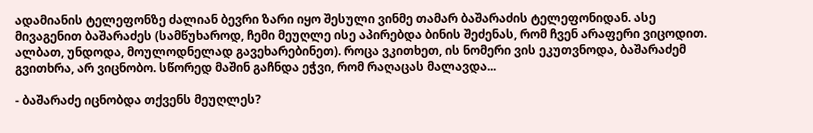ადამიანის ტელეფონზე ძალიან ბევრი ზარი იყო შესული ვინმე თამარ ბაშარაძის ტელეფონიდან. ასე მივაგენით ბაშარაძეს (სამწუხაროდ, ჩემი მეუღლე ისე აპირებდა ბინის შეძენას, რომ ჩვენ არაფერი ვიცოდით. ალბათ, უნდოდა, მოულოდნელად გავეხარებინეთ). როცა ვკითხეთ, ის ნომერი ვის ეკუთვნოდა, ბაშარაძემ გვითხრა, არ ვიცნობო. სწორედ მაშინ გაჩნდა ეჭვი, რომ რაღაცას მალავდა...

- ბაშარაძე იცნობდა თქვენს მეუღლეს?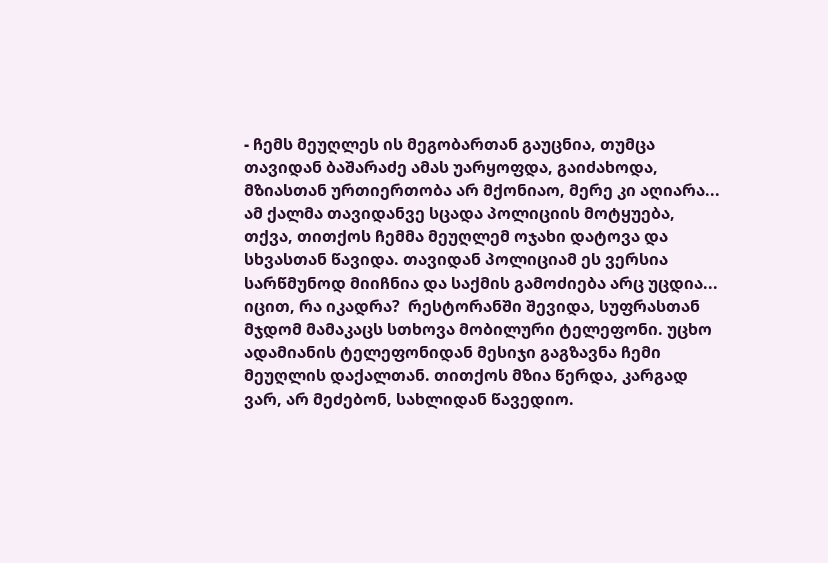- ჩემს მეუღლეს ის მეგობართან გაუცნია, თუმცა თავიდან ბაშარაძე ამას უარყოფდა, გაიძახოდა, მზიასთან ურთიერთობა არ მქონიაო, მერე კი აღიარა... ამ ქალმა თავიდანვე სცადა პოლიციის მოტყუება, თქვა, თითქოს ჩემმა მეუღლემ ოჯახი დატოვა და სხვასთან წავიდა. თავიდან პოლიციამ ეს ვერსია სარწმუნოდ მიიჩნია და საქმის გამოძიება არც უცდია... იცით, რა იკადრა?  რესტორანში შევიდა, სუფრასთან მჯდომ მამაკაცს სთხოვა მობილური ტელეფონი. უცხო ადამიანის ტელეფონიდან მესიჯი გაგზავნა ჩემი მეუღლის დაქალთან. თითქოს მზია წერდა, კარგად ვარ, არ მეძებონ, სახლიდან წავედიო.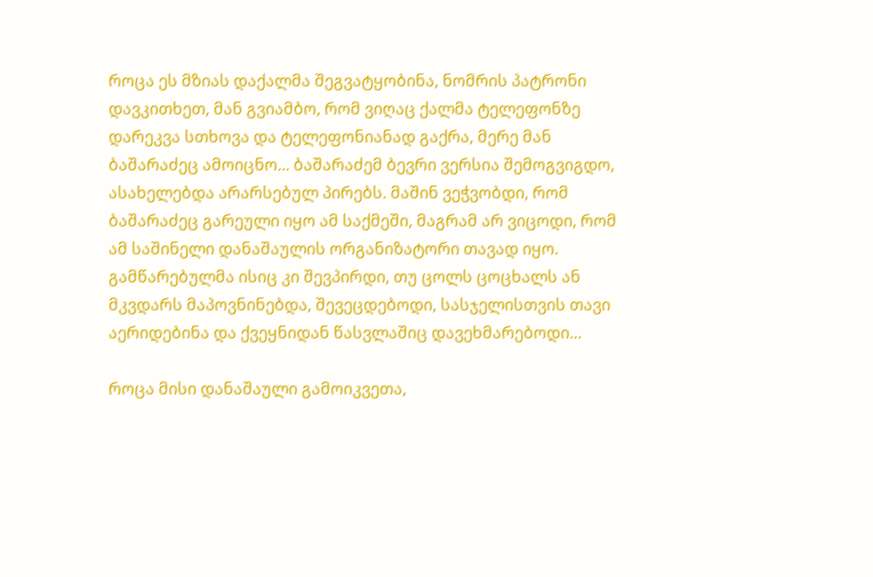როცა ეს მზიას დაქალმა შეგვატყობინა, ნომრის პატრონი დავკითხეთ, მან გვიამბო, რომ ვიღაც ქალმა ტელეფონზე დარეკვა სთხოვა და ტელეფონიანად გაქრა, მერე მან ბაშარაძეც ამოიცნო... ბაშარაძემ ბევრი ვერსია შემოგვიგდო, ასახელებდა არარსებულ პირებს. მაშინ ვეჭვობდი, რომ ბაშარაძეც გარეული იყო ამ საქმეში, მაგრამ არ ვიცოდი, რომ ამ საშინელი დანაშაულის ორგანიზატორი თავად იყო. გამწარებულმა ისიც კი შევპირდი, თუ ცოლს ცოცხალს ან მკვდარს მაპოვნინებდა, შევეცდებოდი, სასჯელისთვის თავი აერიდებინა და ქვეყნიდან წასვლაშიც დავეხმარებოდი...

როცა მისი დანაშაული გამოიკვეთა,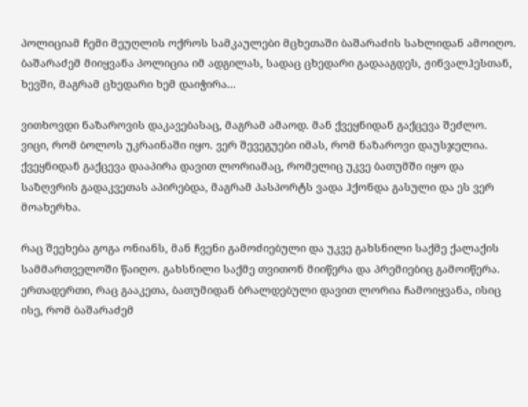პოლიციამ ჩემი მეუღლის ოქროს სამკაულები მცხეთაში ბაშარაძის სახლიდან ამოიღო. ბაშარაძემ მიიყვანა პოლიცია იმ ადგილას, სადაც ცხედარი გადააგდეს, ჟინვალჰესთან, ხევში, მაგრამ ცხედარი ხემ დაიჭირა...

ვითხოვდი ნაზაროვის დაკავებასაც, მაგრამ ამაოდ. მან ქვეყნიდან გაქცევა შეძლო. ვიცი, რომ ბოლოს უკრაინაში იყო. ვერ შევეგუები იმას, რომ ნაზაროვი დაუსჯელია. ქვეყნიდან გაქცევა დააპირა დავით ლორიამაც, რომელიც უკვე ბათუმში იყო და საზღვრის გადაკვეთას აპირებდა, მაგრამ პასპორტს ვადა ჰქონდა გასული და ეს ვერ მოახერხა.

რაც შეეხება გოგა ონიანს, მან ჩვენი გამოძიებული და უკვე გახსნილი საქმე ქალაქის სამმართველოში წაიღო. გახსნილი საქმე თვითონ მიიწერა და პრემიებიც გამოიწერა. ერთადერთი, რაც გააკეთა, ბათუმიდან ბრალდებული დავით ლორია ჩამოიყვანა, ისიც ისე, რომ ბაშარაძემ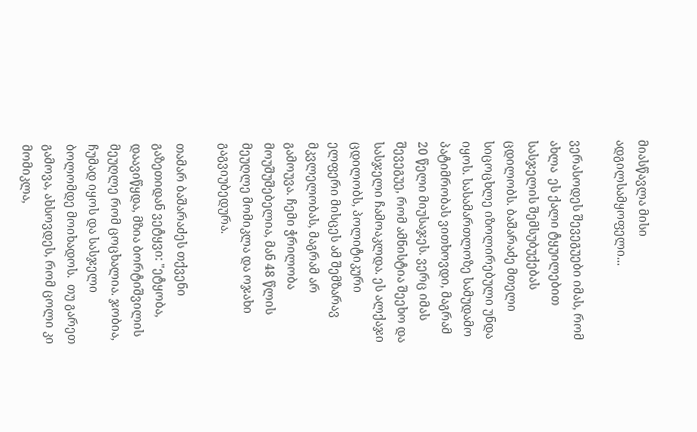მიასწავლა მისი ადგილსამყოფელი...

ვერასოდეს შევეგუები იმას, რომ ახლა  ეს ქალი ტყუილებით სასჯელის შემსუბუქებას ცდილობს. ბაშარაძე მთელი სიცოცხლე იზოლირებული უნდა იყოს. სასამართლოზე სამუდამო პატიმრობას ვითხოვდი, მაგრამ 20 წელი მიუსაჯეს. ვერც იმას შევეგუე, რომ ამნისტია შეეხო და სასჯელი ჩამოაკლდა. ეს ალქაჯი  ცდილობს, პოლიტიკური ელფერი მისცეს ამ შემზარავ მკვლელობას, მაგრამ არ გამოუვა. ჩემი ჭრილობა მოუშუშებელია, მან 48 წლის მეუღლე მომიკლა და ოჯახი გაგვიუბედურა.

თამარ ბაშარაძეს თქვენი გაზეთიდან ვეტყვი: "ეტყობა, დაავიწყდა, მზია ბორტიშვილის მეუღლე რომ ცოცხალია. ჯობია, ჩუმად იყოს და სასჯელი ბოლომდე მოიხადოს.  თუ გარეთ გამოვა, ახსოვდეს, რომ ცოლი კი მომიკლა,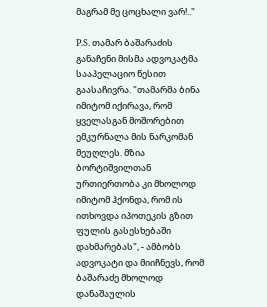მაგრამ მე ცოცხალი ვარ!.."

P.S. თამარ ბაშარაძის განაჩენი მისმა ადვოკატმა სააპელაციო წესით  გაასაჩივრა. "თამარმა ბინა იმიტომ იქირავა, რომ ყველასგან მოშორებით ემკურნალა მის ნარკომან მეუღლეს. მზია ბორტიშვილთან ურთიერთობა კი მხოლოდ იმიტომ ჰქონდა, რომ ის ითხოვდა იპოთეკის გზით ფულის გასესხებაში დახმარებას", - ამბობს ადვოკატი და მიიჩნევს, რომ ბაშარაძე მხოლოდ დანაშაულის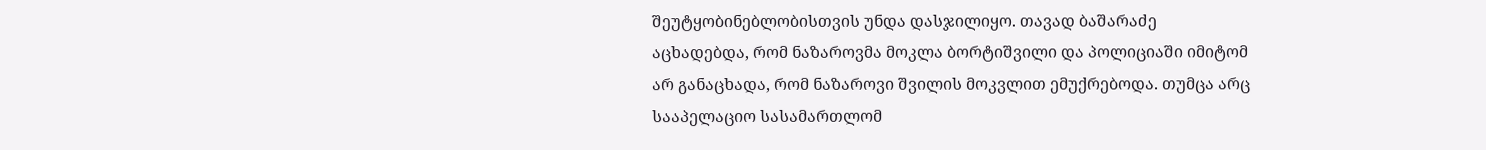შეუტყობინებლობისთვის უნდა დასჯილიყო. თავად ბაშარაძე აცხადებდა, რომ ნაზაროვმა მოკლა ბორტიშვილი და პოლიციაში იმიტომ არ განაცხადა, რომ ნაზაროვი შვილის მოკვლით ემუქრებოდა. თუმცა არც სააპელაციო სასამართლომ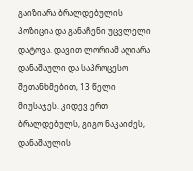გაიზიარა ბრალდებულის პოზიცია და განაჩენი უცვლელი დატოვა. დავით ლორიამ აღიარა დანაშაული და საპროცესო შეთანხმებით, 13 წელი მიუსაჯეს. კიდევ ერთ ბრალდებულს, გიგო ნაკაიძეს, დანაშაულის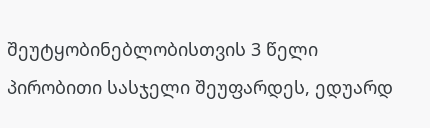შეუტყობინებლობისთვის 3 წელი პირობითი სასჯელი შეუფარდეს, ედუარდ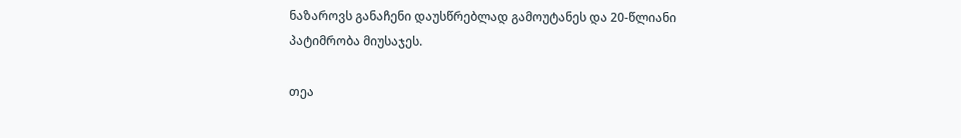ნაზაროვს განაჩენი დაუსწრებლად გამოუტანეს და 20-წლიანი პატიმრობა მიუსაჯეს.

თეა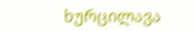ხურცილავა